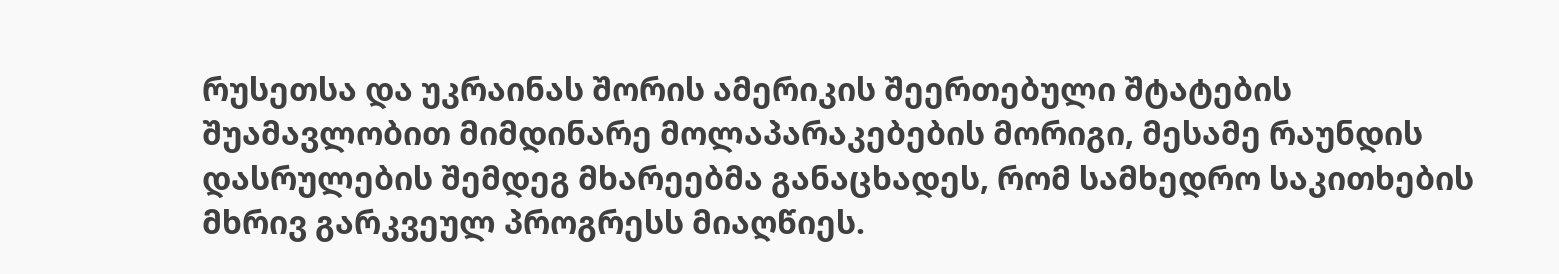რუსეთსა და უკრაინას შორის ამერიკის შეერთებული შტატების შუამავლობით მიმდინარე მოლაპარაკებების მორიგი, მესამე რაუნდის დასრულების შემდეგ მხარეებმა განაცხადეს, რომ სამხედრო საკითხების მხრივ გარკვეულ პროგრესს მიაღწიეს.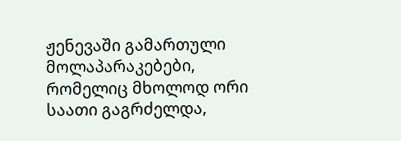ჟენევაში გამართული მოლაპარაკებები, რომელიც მხოლოდ ორი საათი გაგრძელდა,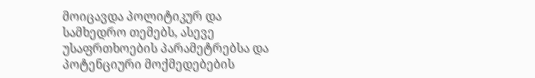მოიცავდა პოლიტიკურ და სამხედრო თემებს, ასევე უსაფრთხოების პარამეტრებსა და პოტენციური მოქმედებების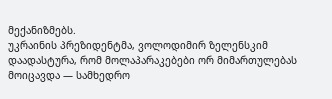მექანიზმებს.
უკრაინის პრეზიდენტმა, ვოლოდიმირ ზელენსკიმ დაადასტურა, რომ მოლაპარაკებები ორ მიმართულებას მოიცავდა — სამხედრო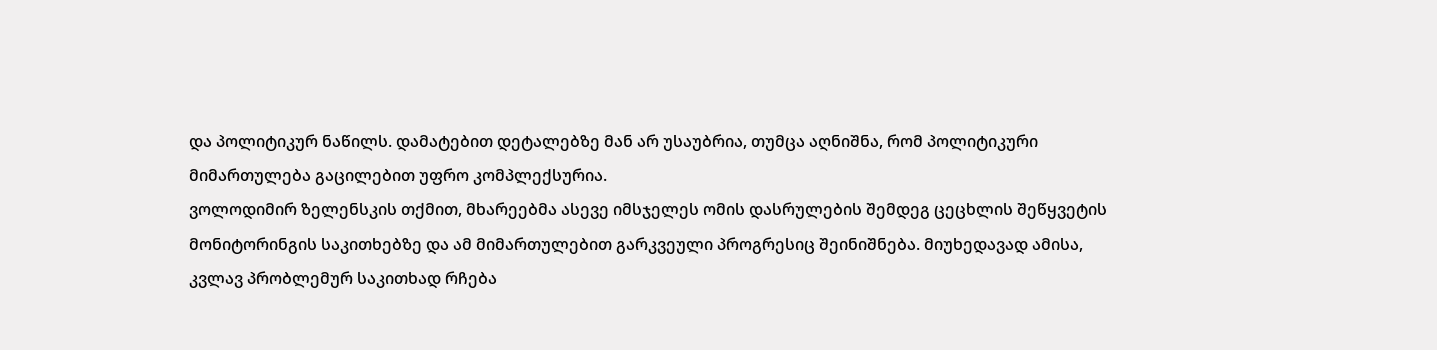და პოლიტიკურ ნაწილს. დამატებით დეტალებზე მან არ უსაუბრია, თუმცა აღნიშნა, რომ პოლიტიკური მიმართულება გაცილებით უფრო კომპლექსურია.
ვოლოდიმირ ზელენსკის თქმით, მხარეებმა ასევე იმსჯელეს ომის დასრულების შემდეგ ცეცხლის შეწყვეტის მონიტორინგის საკითხებზე და ამ მიმართულებით გარკვეული პროგრესიც შეინიშნება. მიუხედავად ამისა, კვლავ პრობლემურ საკითხად რჩება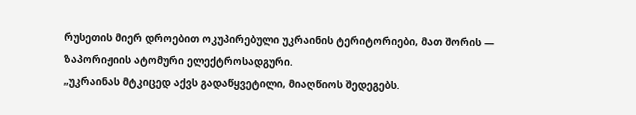რუსეთის მიერ დროებით ოკუპირებული უკრაინის ტერიტორიები, მათ შორის — ზაპორიჟიის ატომური ელექტროსადგური.
„უკრაინას მტკიცედ აქვს გადაწყვეტილი, მიაღწიოს შედეგებს.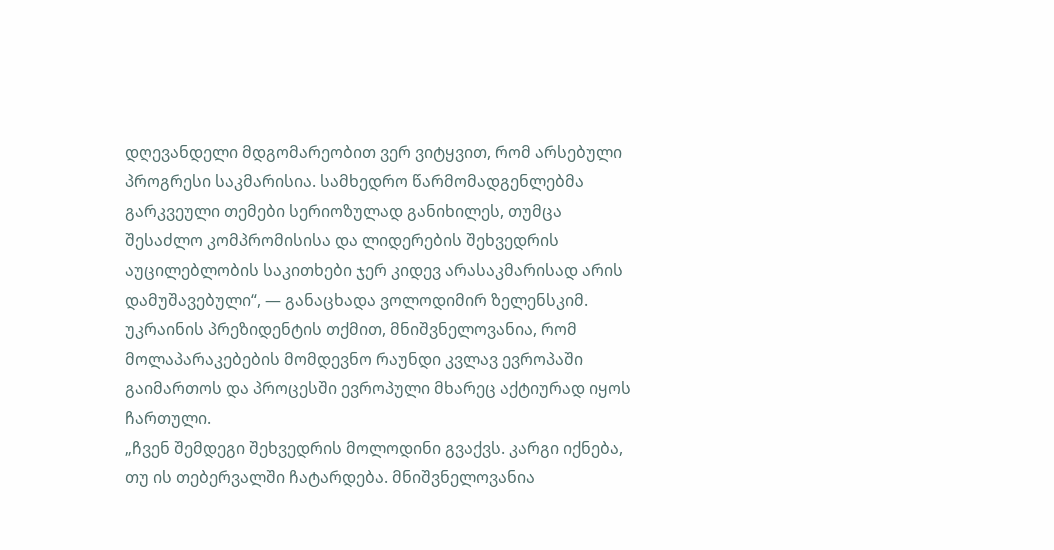დღევანდელი მდგომარეობით ვერ ვიტყვით, რომ არსებული პროგრესი საკმარისია. სამხედრო წარმომადგენლებმა გარკვეული თემები სერიოზულად განიხილეს, თუმცა შესაძლო კომპრომისისა და ლიდერების შეხვედრის აუცილებლობის საკითხები ჯერ კიდევ არასაკმარისად არის დამუშავებული“, — განაცხადა ვოლოდიმირ ზელენსკიმ.
უკრაინის პრეზიდენტის თქმით, მნიშვნელოვანია, რომ მოლაპარაკებების მომდევნო რაუნდი კვლავ ევროპაში გაიმართოს და პროცესში ევროპული მხარეც აქტიურად იყოს ჩართული.
„ჩვენ შემდეგი შეხვედრის მოლოდინი გვაქვს. კარგი იქნება, თუ ის თებერვალში ჩატარდება. მნიშვნელოვანია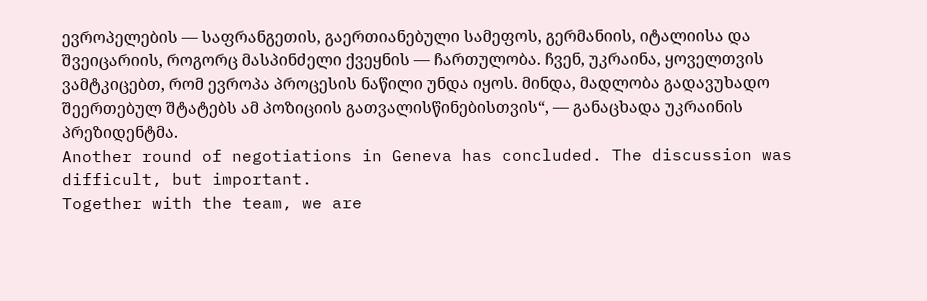ევროპელების — საფრანგეთის, გაერთიანებული სამეფოს, გერმანიის, იტალიისა და შვეიცარიის, როგორც მასპინძელი ქვეყნის — ჩართულობა. ჩვენ, უკრაინა, ყოველთვის ვამტკიცებთ, რომ ევროპა პროცესის ნაწილი უნდა იყოს. მინდა, მადლობა გადავუხადო შეერთებულ შტატებს ამ პოზიციის გათვალისწინებისთვის“, — განაცხადა უკრაინის პრეზიდენტმა.
Another round of negotiations in Geneva has concluded. The discussion was difficult, but important.
Together with the team, we are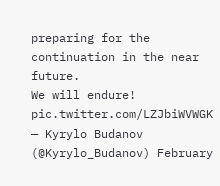preparing for the continuation in the near future.
We will endure! pic.twitter.com/LZJbiWVWGK
— Kyrylo Budanov (@Kyrylo_Budanov) February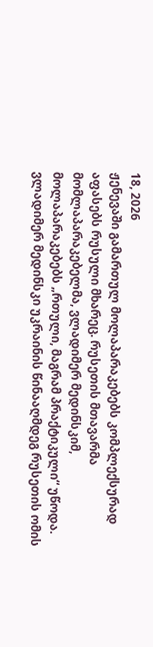18, 2026
ჟენევაში გამართულ მოლაპარაკებებს კომპლექსურად აფასებს რუსული მხარეც. რუსეთის მთავარმა მომლაპარაკებელმა, ვლადიმერ მედინსკიმ, მოლაპარაკებებს „რთული, მაგრამ პრაქტიკული“ უწოდა.
ვლადიმერ მედინსკი უკრაინის წინააღმდეგ რუსეთის ომის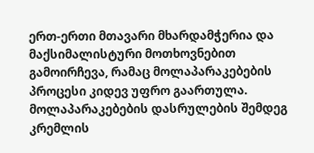ერთ-ერთი მთავარი მხარდამჭერია და მაქსიმალისტური მოთხოვნებით გამოირჩევა, რამაც მოლაპარაკებების პროცესი კიდევ უფრო გაართულა.
მოლაპარაკებების დასრულების შემდეგ კრემლის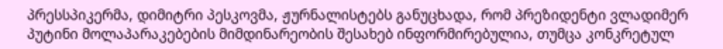პრესსპიკერმა, დიმიტრი პესკოვმა, ჟურნალისტებს განუცხადა, რომ პრეზიდენტი ვლადიმერ პუტინი მოლაპარაკებების მიმდინარეობის შესახებ ინფორმირებულია, თუმცა კონკრეტულ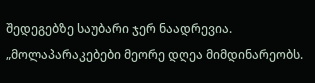შედეგებზე საუბარი ჯერ ნაადრევია.
„მოლაპარაკებები მეორე დღეა მიმდინარეობს.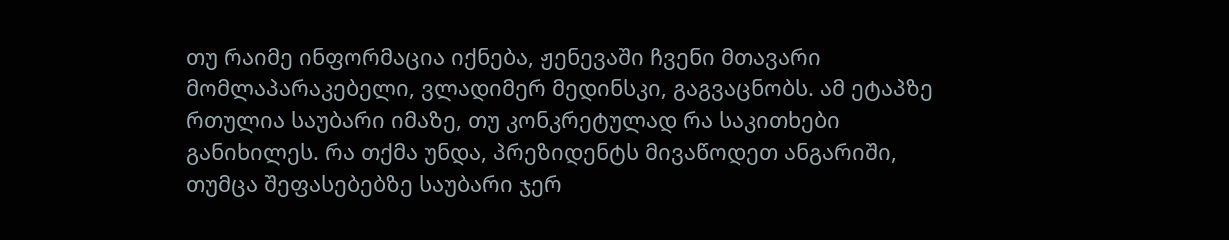თუ რაიმე ინფორმაცია იქნება, ჟენევაში ჩვენი მთავარი მომლაპარაკებელი, ვლადიმერ მედინსკი, გაგვაცნობს. ამ ეტაპზე რთულია საუბარი იმაზე, თუ კონკრეტულად რა საკითხები განიხილეს. რა თქმა უნდა, პრეზიდენტს მივაწოდეთ ანგარიში, თუმცა შეფასებებზე საუბარი ჯერ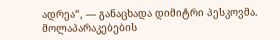ადრეა“, — განაცხადა დიმიტრი პესკოვმა.
მოლაპარაკებების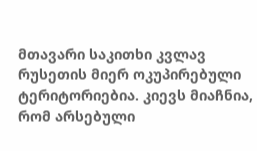მთავარი საკითხი კვლავ რუსეთის მიერ ოკუპირებული ტერიტორიებია. კიევს მიაჩნია, რომ არსებული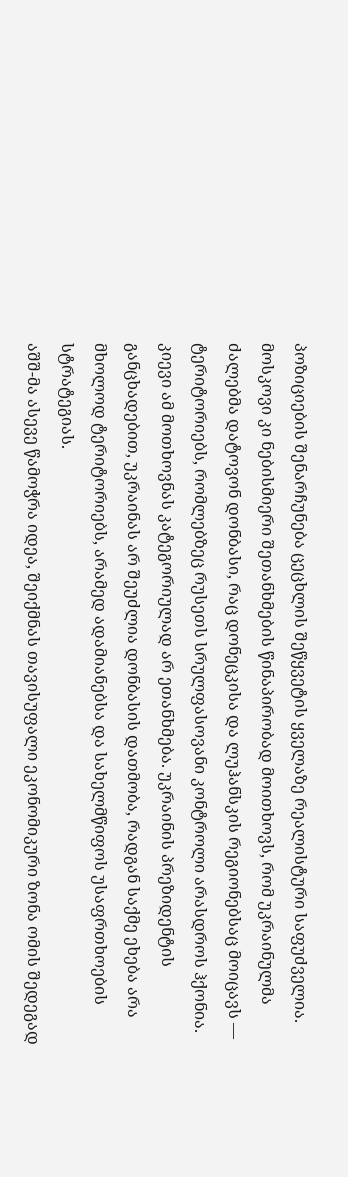პოზიციების შენარჩუნება ცეცხლის შეწყვეტის ყველაზე რეალისტური საფუძველია. მოსკოვი კი ნებისმიერი შეთანხმების წინაპირობად მოითხოვს, რომ უკრაინულმა ძალებმა დატოვონ დონბასი, რაც დონეცკისა და ლუჰანსკის რეგიონებსაც მოიცავს — ტერიტორიებს, რომლებზეც რუსეთს სრულფასოვანი კონტროლი არასდროს ჰქონია.
კიევი ამ მოთხოვნას კატეგორიულად არ ეთანხმება. უკრაინის პრეზიდენტის განცხადებით, უკრაინას არ შეუძლია დონბასის დათმობა, რადგან საქმე ეხება არა მხოლოდ ტერიტორიებს, არამედ ადამიანებსა და სახელმწიფოს უსაფრთხოების სტრატეგიას.
აშშ-მა ასევე წამოჭრა იდეა, შეიქმნას თავისუფალი ეკონომიკური ზონა ომის შედეგად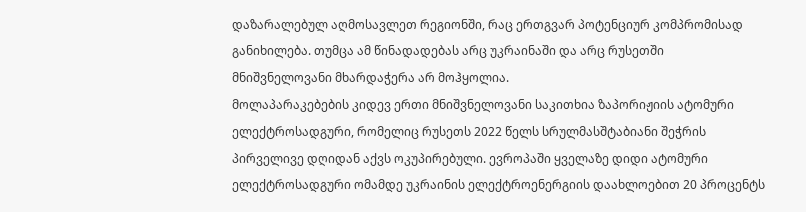დაზარალებულ აღმოსავლეთ რეგიონში, რაც ერთგვარ პოტენციურ კომპრომისად განიხილება. თუმცა ამ წინადადებას არც უკრაინაში და არც რუსეთში მნიშვნელოვანი მხარდაჭერა არ მოჰყოლია.
მოლაპარაკებების კიდევ ერთი მნიშვნელოვანი საკითხია ზაპორიჟიის ატომური ელექტროსადგური, რომელიც რუსეთს 2022 წელს სრულმასშტაბიანი შეჭრის პირველივე დღიდან აქვს ოკუპირებული. ევროპაში ყველაზე დიდი ატომური ელექტროსადგური ომამდე უკრაინის ელექტროენერგიის დაახლოებით 20 პროცენტს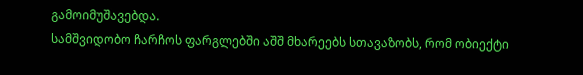გამოიმუშავებდა.
სამშვიდობო ჩარჩოს ფარგლებში აშშ მხარეებს სთავაზობს, რომ ობიექტი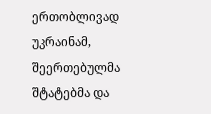ერთობლივად უკრაინამ, შეერთებულმა შტატებმა და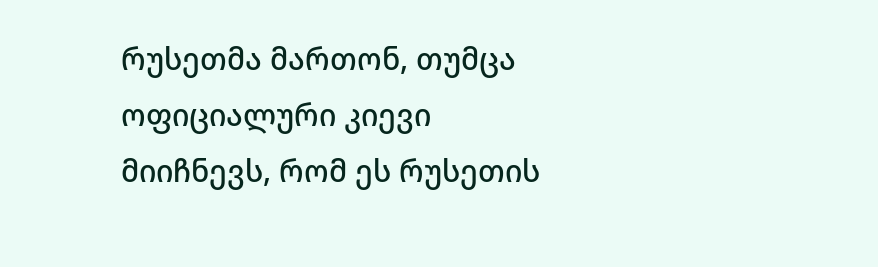რუსეთმა მართონ, თუმცა ოფიციალური კიევი მიიჩნევს, რომ ეს რუსეთის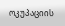ოკუპაციის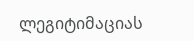ლეგიტიმაციას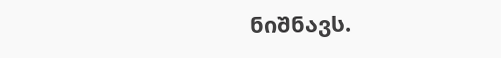ნიშნავს.